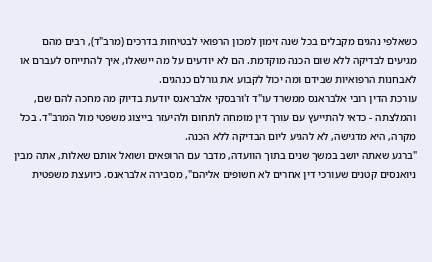כשאלפי נהגים מקבלים בכל שנה זימון למכון הרפואי לבטיחות בדרכים (מרב"ד), רבים מהם מגיעים לבדיקה ללא שום הכנה מוקדמת. הם לא יודעים על מה יישאלו, איך להתייחס לעברם או לאבחנות הרפואיות שבידם ומה יכול לקבוע את גורלם כנהגים.
עורכת הדין רובי אלבראנס ממשרד עו"ד ז'ורבסקי אלבראנס יודעת בדיוק מה מחכה להם שם, והמלצתה - כדאי להתייעץ עם עורך דין מומחה לתחום ולהיעזר בייצוג משפטי מול המרב"ד. בכל מקרה, היא מדגישה, לא להגיע ליום הבדיקה ללא הכנה.
"ברגע שאתה יושב במשך שנים בתוך הוועדה, מדבר עם הרופאים ושואל אותם שאלות, אתה מבין ניואנסים קטנים שעורכי דין אחרים לא חשופים אליהם", מסבירה אלבראנס. כיועצת משפטית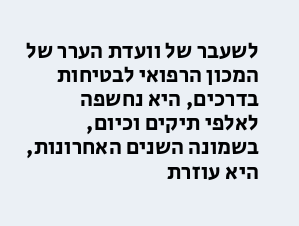לשעבר של וועדת הערר של המכון הרפואי לבטיחות בדרכים, היא נחשפה לאלפי תיקים וכיום, בשמונה השנים האחרונות, היא עוזרת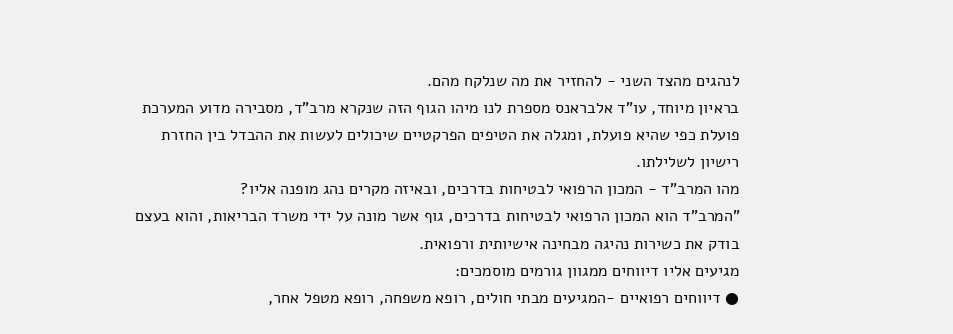לנהגים מהצד השני - להחזיר את מה שנלקח מהם.
בראיון מיוחד, עו"ד אלבראנס מספרת לנו מיהו הגוף הזה שנקרא מרב"ד, מסבירה מדוע המערכת פועלת כפי שהיא פועלת, ומגלה את הטיפים הפרקטיים שיכולים לעשות את ההבדל בין החזרת רישיון לשלילתו.
מהו המרב"ד - המכון הרפואי לבטיחות בדרכים, ובאיזה מקרים נהג מופנה אליו?
"המרב"ד הוא המכון הרפואי לבטיחות בדרכים, גוף אשר מונה על ידי משרד הבריאות, והוא בעצם בודק את כשירות נהיגה מבחינה אישיותית ורפואית.
מגיעים אליו דיווחים ממגוון גורמים מוסמכים:
● דיווחים רפואיים -המגיעים מבתי חולים, רופא משפחה, רופא מטפל אחר,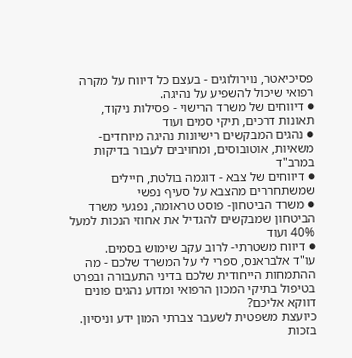פסיכיאטר, נוירולוגים - בעצם כל דיווח על מקרה רפואי שיכול להשפיע על נהיגה.
● דיווחים של משרד הרישוי - פסילות ניקוד, תאונות דרכים, תיקי סמים ועוד
● נהגים המבקשים רישיונות נהיגה מיוחדים- משאיות, אוטובוסים, ומחויבים לעבור בדיקות במרב"ד
● דיווחים של צבא - דוגמה בולטת, חיילים שמשתחררים מהצבא על סעיף נפשי
● משרד הביטחון- פוסט טראומה, נפגעי משרד הביטחון שמבקשים להגדיל את אחוזי הנכות למעל 40% ועוד
● דיווח משטרתי- לרוב עקב שימוש בסמים.
עו"ד אלבראנס, ספרי לי על המשרד שלכם - מה ההתמחות הייחודית שלכם בדיני התעבורה ובפרט בטיפול בתיקי המכון הרפואי ומדוע נהגים פונים דווקא אליכם?
כיועצת משפטית לשעבר צברתי המון ידע וניסיון. בזכות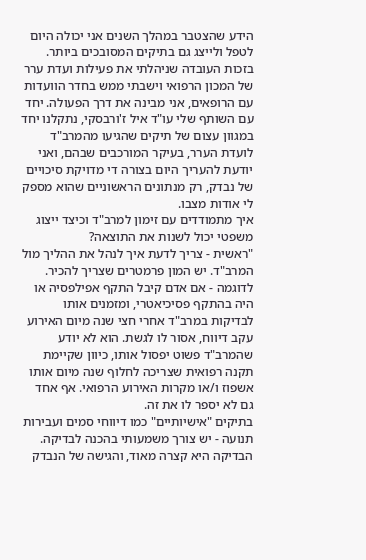הידע שהצטבר במהלך השנים אני יכולה היום לטפל ולייצג גם בתיקים המסובכים ביותר. בזכות העובדה שניהלתי את פעילות ועדת ערר של המכון הרפואי וישבתי ממש בחדר הוועדות עם הרופאים, אני מבינה את דרך הפעולה. יחד עם השותף שלי עו"ד איל ז'ורבסקי, נתקלנו יחד במגוון עצום של תיקים שהגיעו מהמרב"ד לועדת הערר, בעיקר המורכבים שבהם, ואני יודעת להעריך היום בצורה די מדויקת סיכויים של נבדק, רק מנתונים הראשוניים שהוא מספק לי אודות מצבו.
איך מתמודדים עם זימון למרב"ד וכיצד ייצוג משפטי יכול לשנות את התוצאה?
"ראשית - צריך לדעת איך לנהל את ההליך מול המרב"ד. יש המון פרמטרים שצריך להכיר.
לדוגמה - אם אדם קיבל התקף אפילפסיה או היה בהתקף פסיכיאטרי, ומזמנים אותו לבדיקות במרב"ד אחרי חצי שנה מיום האירוע עקב דיווח, אסור לו לגשת. הוא לא יודע שהמרב"ד פשוט יפסול אותו, כיוון שקיימת תקנה רפואית שצריכה לחלוף שנה מיום אותו אשפוז ו/או מקרות האירוע הרפואי. אף אחד גם לא יספר לו את זה.
בתיקים "אישיותיים" כמו דיווחי סמים ועבירות תנועה - יש צורך משמעותי בהכנה לבדיקה. הבדיקה היא קצרה מאוד, והגישה של הנבדק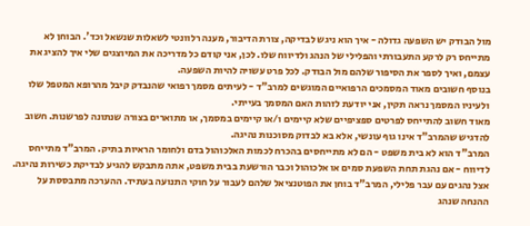מול הבודק יש השפעה גדולה - איך הוא ניגש לבדיקה, צורת הדיבור, מענה רלוונטי לשאלות שנשאל וכד'. הבוחן לא מתייחס רק לרקע התעבורתי והפלילי של הנהג ולדיווח שלו. לכן, אני קודם כל מדריכה את המיוצגים שלי איך להציג את עצמם, ואיך לספר את הסיפור שלהם מול הבודק. לכל פרט עשויה להיות השפעה.
בנוסף חשובים מאוד המסמכים הרפואיים המוגשים למרב"ד - לעיתים מסמך רפואי שהנבדק קיבל מהרופא המטפל שלו ולעיניו המסמך נראה תקין, אני יודעת לזהות האם המסמך בעייתי.
מאוד חשוב להתייחס לפרטים ספציפיים שלא קיימים ו/או קיימים במסמך, או מתוארים בצורה שנתונה לפרשנות. חשוב להדגיש שהמרב"ד אינו גוף עונשי, אלא בא לבדוק מסוכנות נהיגה.
המרב"ד הוא לא בית משפט - הם לא מתייחסים בהכרח לכמות האלכוהול בדם ולחומר הראיות בתיק. המרב"ד מתייחס לדיווח - אם נהגת תחת השפעת סמים או אלכוהול וכבר הורשעת בבית משפט, אתה מתבקש להגיע לבדיקת כשירות נהיגה. אצל נהגים עם עבר פלילי, המרב"ד בוחן את הפוטנציאל שלהם לעבור על חוקי התנועה בעתיד. ההערכה מתבססת על ההנחה שנהג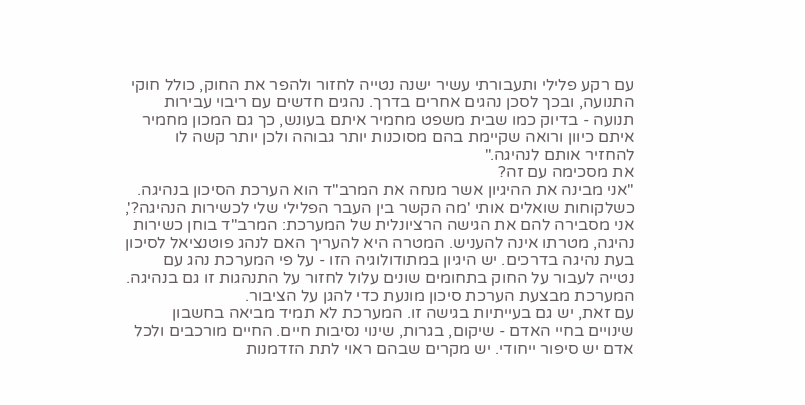עם רקע פלילי ותעבורתי עשיר ישנה נטייה לחזור ולהפר את החוק, כולל חוקי התנועה, ובכך לסכן נהגים אחרים בדרך. נהגים חדשים עם ריבוי עבירות תנועה - בדיוק כמו שבית משפט מחמיר איתם בעונש, כך גם המכון מחמיר איתם כיוון ורואה שקיימת בהם מסוכנות יותר גבוהה ולכן יותר קשה לו להחזיר אותם לנהיגה."
את מסכימה עם זה?
"אני מבינה את ההיגיון אשר מנחה את המרב"ד הוא הערכת הסיכון בנהיגה. כשלקוחות שואלים אותי 'מה הקשר בין העבר הפלילי שלי לכשירות הנהיגה?', אני מסבירה להם את הגישה הרציונלית של המערכת: המרב"ד בוחן כשירות נהיגה, מטרתו אינה להעניש. המטרה היא להעריך האם לנהג פוטנציאל לסיכון בעת נהיגה בדרכים. יש היגיון במתודולוגיה הזו - על פי המערכת נהג עם נטייה לעבור על החוק בתחומים שונים עלול לחזור על התנהגות זו גם בנהיגה. המערכת מבצעת הערכת סיכון מונעת כדי להגן על הציבור.
עם זאת, יש גם בעייתיות בגישה זו. המערכת לא תמיד מביאה בחשבון שינויים בחיי האדם - שיקום, בגרות, שינוי נסיבות חיים. החיים מורכבים ולכל אדם יש סיפור ייחודי. יש מקרים שבהם ראוי לתת הזדמנות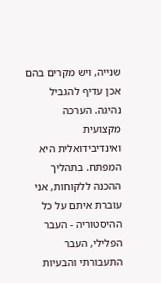שנייה, ויש מקרים בהם אכן עדיף להגביל נהיגה. הערכה מקצועית ואינדיבידואלית היא המפתח. בתהליך ההכנה ללקוחות, אני עוברת איתם על כל ההיסטוריה - העבר הפלילי, העבר התעבורתי והבעיות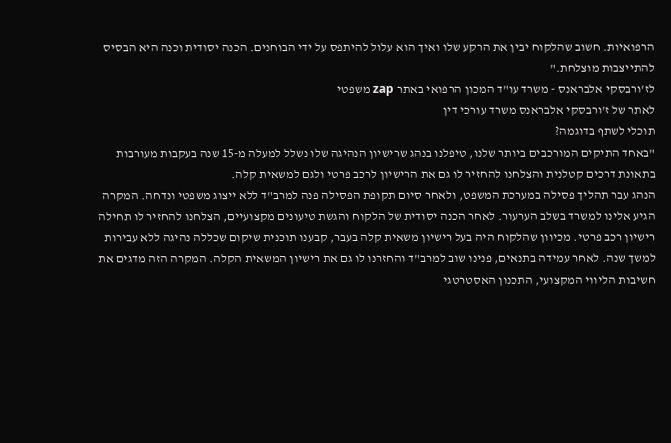הרפואיות. חשוב שהלקוח יבין את הרקע שלו ואיך הוא עלול להיתפס על ידי הבוחנים. הכנה יסודית וכנה היא הבסיס להתייצבות מוצלחת."
לז'ורבסקי אלבראנס - משרד עו"ד המכון הרפואי באתר zap משפטי
לאתר של ז'ורבסקי אלבראנס משרד עורכי דין
תוכלי לשתף בדוגמה?
"באחד התיקים המורכבים ביותר שלנו, טיפלנו בנהג שרישיון הנהיגה שלו נשלל למעלה מ-15 שנה בעקבות מעורבות בתאונת דרכים קטלנית והצלחנו להחזיר לו גם את הרישיון לרכב פרטי ולגם למשאית קלה.
הנהג עבר תהליך פסילה במערכת המשפט, ולאחר סיום תקופת הפסילה פנה למרב"ד ללא ייצוג משפטי ונדחה. המקרה הגיע אלינו למשרד בשלב הערעור. לאחר הכנה יסודית של הלקוח והגשת טיעונים מקצועיים, הצלחנו להחזיר לו תחילה רישיון רכב פרטי. מכיוון שהלקוח היה בעל רישיון משאית קלה בעבר, קבענו תוכנית שיקום שכללה נהיגה ללא עבירות למשך שנה. לאחר עמידה בתנאים, פנינו שוב למרב"ד והחזרנו לו גם את רישיון המשאית הקלה. המקרה הזה מדגים את חשיבות הליווי המקצועי, התכנון האסטרטגי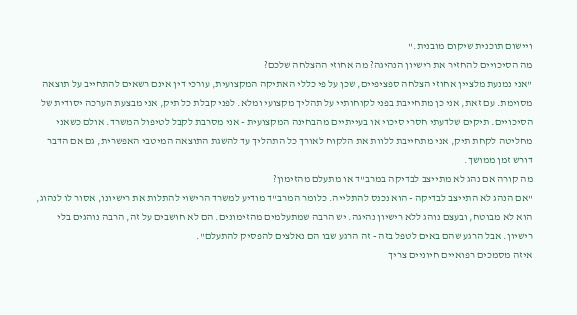ויישום תוכנית שיקום מובנית."
מה הסיכויים להחזיר את רישיון הנהיגה? מה אחוזי ההצלחה שלכם?
"אני נמנעת מלציין אחוזי הצלחה ספציפיים, שכן על פי כללי האתיקה המקצועית, עורכי דין אינם רשאים להתחייב על תוצאה מסוימת. עם זאת, אני כן מתחייבת בפני לקוחותיי על תהליך מקצועי ומלא. לפני קבלת כל תיק, אני מבצעת הערכה יסודית של הסיכויים. תיקים שלדעתי חסרי סיכוי או בעייתיים מהבחינה המקצועית - אני מסרבת לקבל לטיפול המשרד. אולם כשאני מחליטה לקחת תיק, אני מתחייבת ללוות את הלקוח לאורך כל התהליך עד להשגת התוצאה המיטבי האפשרית, גם אם הדבר דורש זמן ממושך.
מה קורה אם נהג לא מתייצב לבדיקה במרב"ד או מתעלם מהזימון?
"אם הנהג לא התייצב לבדיקה - הוא נכנס להתלייה. כלומר המרב"ד מודיע למשרד הרישוי להתלות את רישיונו, אסור לו לנהוג, הוא לא מבוטח, ובעצם נוהג ללא רישיון נהיגה. יש הרבה שמתעלמים מהזימונים. הם לא חושבים על זה, הרבה נוהגים בלי רישיון. אבל הרגע שהם באים לטפל בזה - זה הרגע שבו הם נאלצים להפסיק להתעלם".
איזה מסמכים רפואיים חיוניים צריך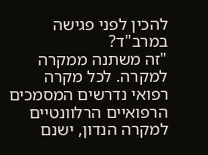להכין לפני פגישה במרב"ד?
"זה משתנה ממקרה למקרה. לכל מקרה רפואי נדרשים המסמכים הרפואיים הרלוונטיים למקרה הנדון, ישנם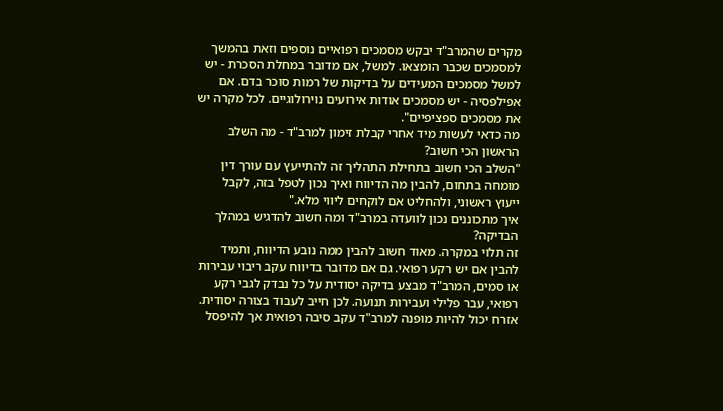מקרים שהמרב"ד יבקש מסמכים רפואיים נוספים וזאת בהמשך למסמכים שכבר הומצאו. למשל, אם מדובר במחלת הסכרת - יש למשל מסמכים המעידים על בדיקות של רמות סוכר בדם. אם אפילפסיה - יש מסמכים אודות אירועים נוירולוגיים. לכל מקרה יש את מסמכים ספציפיים".
מה כדאי לעשות מיד אחרי קבלת זימון למרב"ד - מה השלב הראשון הכי חשוב?
"השלב הכי חשוב בתחילת התהליך זה להתייעץ עם עורך דין מומחה בתחום, להבין מה הדיווח ואיך נכון לטפל בזה, לקבל ייעוץ ראשוני, ולהחליט אם לוקחים ליווי מלא."
איך מתכוננים נכון לוועדה במרב"ד ומה חשוב להדגיש במהלך הבדיקה?
זה תלוי במקרה. מאוד חשוב להבין ממה נובע הדיווח, ותמיד להבין אם יש רקע רפואי. גם אם מדובר בדיווח עקב ריבוי עבירות או סמים, המרב"ד מבצע בדיקה יסודית על כל נבדק לגבי רקע רפואי, עבר פלילי ועבירות תנועה. לכן חייב לעבוד בצורה יסודית. אזרח יכול להיות מופנה למרב"ד עקב סיבה רפואית אך להיפסל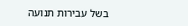בשל עבירות תנועה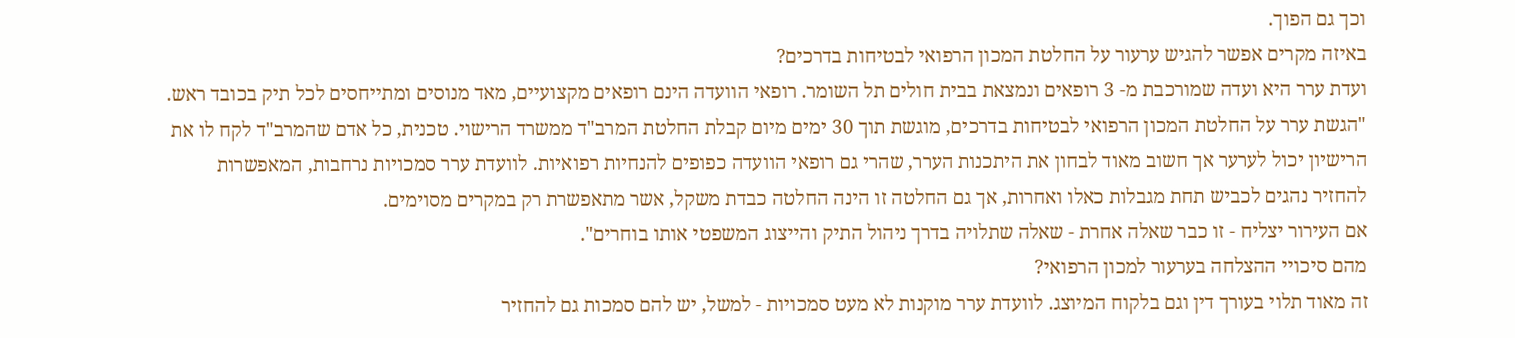וכך גם הפוך.
באיזה מקרים אפשר להגיש ערעור על החלטת המכון הרפואי לבטיחות בדרכים?
ועדת ערר היא ועדה שמורכבת מ- 3 רופאים ונמצאת בבית חולים תל השומר. רופאי הוועדה הינם רופאים מקצועיים, מאד מנוסים ומתייחסים לכל תיק בכובד ראש.
"הגשת ערר על החלטת המכון הרפואי לבטיחות בדרכים, מוגשת תוך 30 ימים מיום קבלת החלטת המרב"ד ממשרד הרישוי. טכנית, כל אדם שהמרב"ד לקח לו את הרישיון יכול לערער אך חשוב מאוד לבחון את היתכנות הערר, שהרי גם רופאי הוועדה כפופים להנחיות רפואיות. לוועדת ערר סמכויות נרחבות, המאפשרות להחזיר נהגים לכביש תחת מגבלות כאלו ואחרות, אך גם החלטה זו הינה החלטה כבדת משקל, אשר מתאפשרת רק במקרים מסוימים.
אם העירור יצליח - זו כבר שאלה אחרת - שאלה שתלויה בדרך ניהול התיק והייצוג המשפטי אותו בוחרים".
מהם סיכויי ההצלחה בערעור למכון הרפואי?
זה מאוד תלוי בעורך דין וגם בלקוח המיוצג. לוועדת ערר מוקנות לא מעט סמכויות - למשל, יש להם סמכות גם להחזיר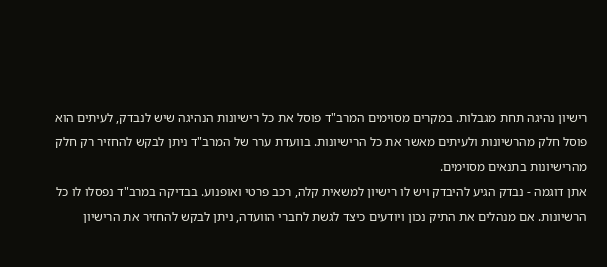רישיון נהיגה תחת מגבלות. במקרים מסוימים המרב"ד פוסל את כל רישיונות הנהיגה שיש לנבדק, לעיתים הוא פוסל חלק מהרשיונות ולעיתים מאשר את כל הרישיונות. בוועדת ערר של המרב"ד ניתן לבקש להחזיר רק חלק מהרישיונות בתנאים מסוימים.
אתן דוגמה - נבדק הגיע להיבדק ויש לו רישיון למשאית קלה, רכב פרטי ואופנוע. בבדיקה במרב"ד נפסלו לו כל הרשיונות. אם מנהלים את התיק נכון ויודעים כיצד לגשת לחברי הוועדה, ניתן לבקש להחזיר את הרישיון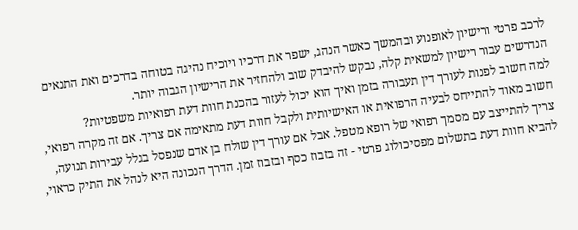לרכב פרטי ורישיון לאופנוע ובהמשך כאשר הנהג, ישפר את דרכיו ויוכיח נהיגה בטוחה בדרכים ואת התנאים הנדרשים עבור רישיון למשאית קלה, נבקש להיבדק שוב ולהחזיר את הרישיון הגבוה יותר.
למה חשוב לפנות לעורך דין תעבורה בזמן ואיך הוא יכול לעזור בהכנת חוות דעת רפואיות משפטיות?
חשוב מאוד להתייחס לבעיה הרפואית או האישיותית ולקבל חוות דעת מתאימה אם צריך. אם זה מקרה רפואי, צריך להתייצב עם מסמך רפואי של רופא מטפל. אבל אם עורך דין שולח בן אדם שנפסל בגלל עבירות תנועה, להביא חוות דעת בתשלום מפסיכולוג פרטי - זה בזבוז כסף ובזבוז זמן. הדרך הנכונה היא לנהל את התיק כראוי,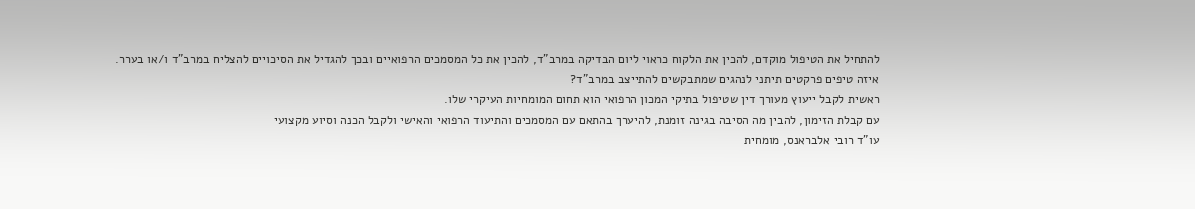להתחיל את הטיפול מוקדם, להכין את הלקוח כראוי ליום הבדיקה במרב"ד, להכין את כל המסמכים הרפואיים ובכך להגדיל את הסיכויים להצליח במרב"ד ו/או בערר.
איזה טיפים פרקטים תיתני לנהגים שמתבקשים להתייצב במרב"ד?
ראשית לקבל ייעוץ מעורך דין שטיפול בתיקי המכון הרפואי הוא תחום המומחיות העיקרי שלו.
עם קבלת הזימון, להבין מה הסיבה בגינה זומנת, להיערך בהתאם עם המסמכים והתיעוד הרפואי והאישי ולקבל הכנה וסיוע מקצועי
עו"ד רובי אלבראנס, מומחית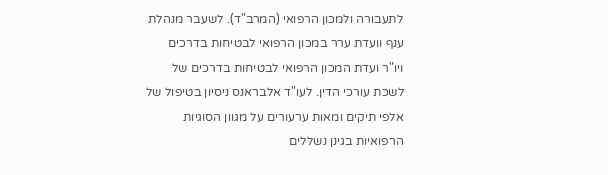לתעבורה ולמכון הרפואי (המרב"ד). לשעבר מנהלת ענף וועדת ערר במכון הרפואי לבטיחות בדרכים ויו"ר ועדת המכון הרפואי לבטיחות בדרכים של לשכת עורכי הדין. לעו"ד אלבראנס ניסיון בטיפול של אלפי תיקים ומאות ערעורים על מגוון הסוגיות הרפואיות בגינן נשללים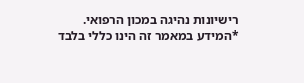רישיונות נהיגה במכון הרפואי.
*המידע במאמר זה הינו כללי בלבד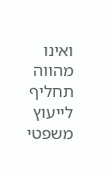ואינו מהווה תחליף לייעוץ משפטי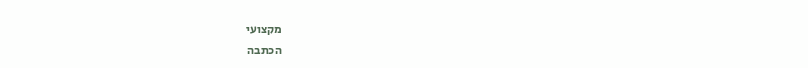מקצועי
הכתבה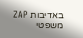באדיבות ZAP משפטי